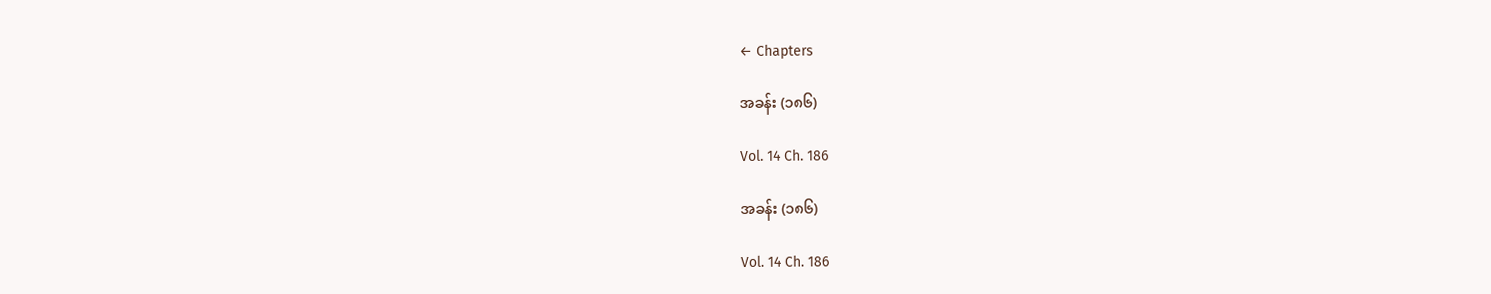← Chapters

အခန်း (၁၈၆)

Vol. 14 Ch. 186

အခန်း (၁၈၆)

Vol. 14 Ch. 186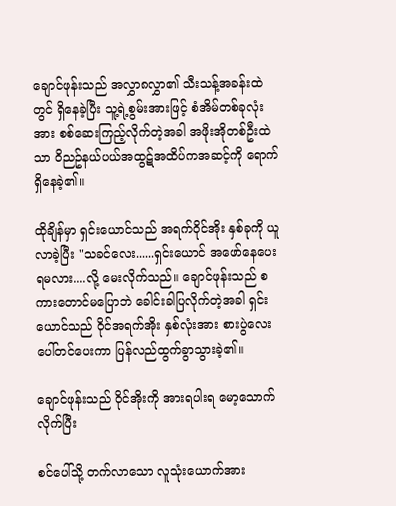ချောင်ဖုန်းသည် အလွှာ၈လွှာ၏ သီးသန့်အခန်းထဲတွင် ရှိနေခဲ့ပြီး သူ့ရဲ့စွမ်းအားဖြင့် စံအိမ်တစ်ခုလုံးအား စစ်ဆေးကြည့်လိုက်တဲ့အခါ အဖိုးအိုတစ်ဦးထဲသာ ဝိညဥ်နယ်ပယ်အထွဋ်အထိပ်ကအဆင့်ကို ရောက်ရှိနေခဲ့၏။

ထိုချိန်မှာ ရှင်းယောင်သည် အရက်ဝိုင်အိုး နှစ်ခုကို ယူလာခဲ့ပြီး "သခင်လေး......ရှင်းယောင် အဖော်နေပေးရမလား....လို့ မေးလိုက်သည်။ ချောင်ဖုန်းသည် စကားတောင်မပြောဘဲ ခေါင်းခါပြလိုက်တဲ့အခါ ရှင်းယောင်သည် ဝိုင်အရက်အိုး နှစ်လုံးအား စားပွဲလေးပေါ်တင်ပေးကာ ပြန်လည်ထွက်ခွာသွားခဲ့၏။

ချောင်ဖုန်းသည် ဝိုင်အိုးကို အားရပါးရ မော့သောက်လိုက်ပြီး

စင်ပေါ်သို့ တက်လာသော လူသုံးယောက်အား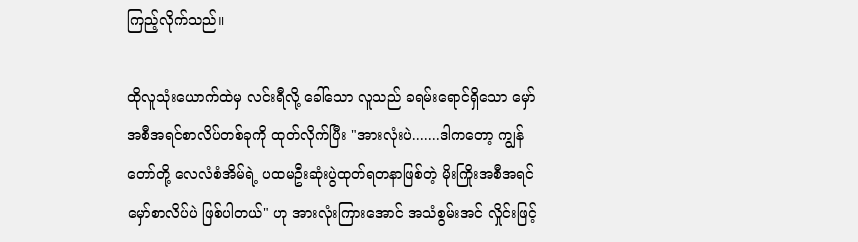ကြည့်လိုက်သည်။

ထိုလူသုံးယောက်ထဲမှ လင်းရီလို့ ခေါ်သော လူသည် ခရမ်းရောင်ရှိသော မှော်အစီအရင်စာလိပ်တစ်ခုကို ထုတ်လိုက်ပြီး "အားလုံးပဲ.......ဒါကတော့ ကျွန်တော်တို့ လေလံစံအိမ်ရဲ့ ပထမဦးဆုံးပွဲထုတ်ရတနာဖြစ်တဲ့ မိုးကြိုးအစီအရင်မှော်စာလိပ်ပဲ ဖြစ်ပါတယ်" ဟု အားလုံးကြားအောင် အသံစွမ်းအင် လှိုင်းဖြင့်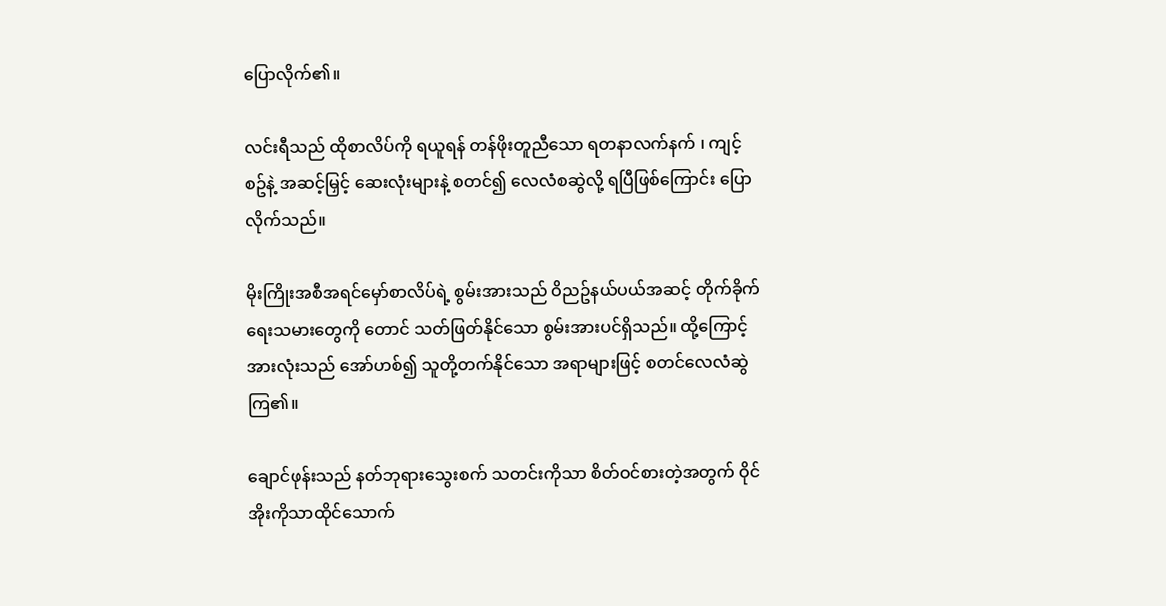ပြောလိုက်၏။

လင်းရီသည် ထိုစာလိပ်ကို ရယူရန် တန်ဖိုးတူညီသော ရတနာလက်နက် ၊ ကျင့်စဥ်နဲ့ အဆင့်မြှင့် ဆေးလုံးများနဲ့ စတင်၍ လေလံစဆွဲလို့ ရပြီဖြစ်ကြောင်း ပြောလိုက်သည်။

မိုးကြိုးအစီအရင်မှော်စာလိပ်ရဲ့ စွမ်းအားသည် ဝိညဥ်နယ်ပယ်အဆင့် တိုက်ခိုက်ရေးသမားတွေကို တောင် သတ်ဖြတ်နိုင်သော စွမ်းအားပင်ရှိသည်။ ထို့ကြောင့် အားလုံးသည် အော်ဟစ်၍ သူတို့တက်နိုင်သော အရာများဖြင့် စတင်လေလံဆွဲကြ၏။

ချောင်ဖုန်းသည် နတ်ဘုရားသွေးစက် သတင်းကိုသာ စိတ်ဝင်စားတဲ့အတွက် ဝိုင်အိုးကိုသာထိုင်သောက်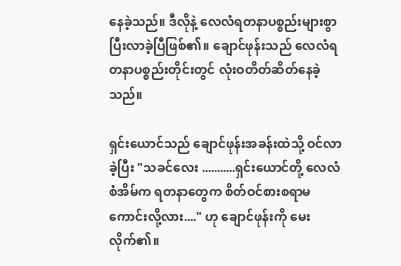နေခဲ့သည်။ ဒီလိုနဲ့ လေလံရတနာပစ္စည်းများစွာ ပြီးလာခဲ့ပြီဖြစ်၏။ ချောင်ဖုန်းသည် လေလံရတနာပစ္စည်းတိုင်းတွင် လုံးဝတိတ်ဆိတ်နေခဲ့သည်။

ရှင်းယောင်သည် ချောင်ဖုန်းအခန်းထဲသို့ ဝင်လာခဲ့ပြီး "သခင်လေး ...........ရှင်းယောင်တို့ လေလံစံအိမ်က ရတနာတွေက စိတ်ဝင်စားစရာမကောင်းလို့လား...." ဟု ချောင်ဖုန်းကို မေးလိုက်၏။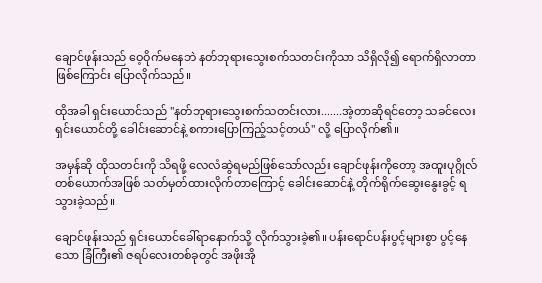ချောင်ဖုန်းသည် ဝေ့ဝိုက်မနေဘဲ နတ်ဘုရားသွေးစက်သတင်းကိုသာ သိရှိလို၍ ရောက်ရှိလာတာဖြစ်ကြောင်း ပြောလိုက်သည်။

ထိုအခါ ရှင်းယောင်သည် "နတ်ဘုရားသွေးစက်သတင်းလား.......အဲ့တာဆိုရင်တော့ သခင်လေး ရှင်းယောင်တို့ ခေါင်းဆောင်နဲ့ စကားပြောကြည့်သင့်တယ်" လို့ ပြောလိုက်၏။

အမှန်ဆို ထိုသတင်းကို သိရဖို့ လေလံဆွဲရမည်ဖြစ်သော်လည်း ချောင်ဖုန်းကိုတော့ အထူးပုဂ္ဂိုလ်တစ်ယောက်အဖြစ် သတ်မှတ်ထားလိုက်တာကြောင့် ခေါင်းဆောင်နဲ့ တိုက်ရိုက်ဆွေးနွေးခွင့် ရသွားခဲ့သည်။

ချောင်ဖုန်းသည် ရှင်းယောင်ခေါ်ရာနောက်သို့ လိုက်သွားခဲ့၏။ ပန်းရောင်ပန်းပွင့်များစွာ ပွင့်နေသော ခြံကြီး၏ ဇရပ်လေးတစ်ခုတွင် အဖိုးအို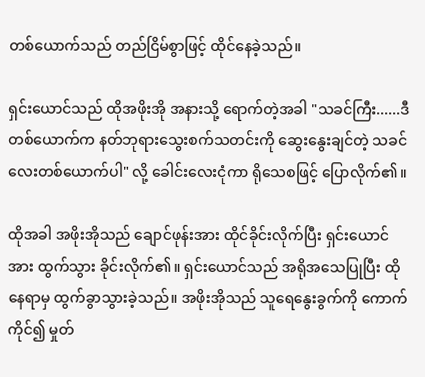တစ်ယောက်သည် တည်ငြိမ်စွာဖြင့် ထိုင်နေခဲ့သည်။

ရှင်းယောင်သည် ထိုအဖိုးအို အနားသို့ ရောက်တဲ့အခါ "သခင်ကြီး......ဒီတစ်ယောက်က နတ်ဘုရားသွေးစက်သတင်းကို ဆွေးနွေးချင်တဲ့ သခင်လေးတစ်ယောက်ပါ" လို့ ခေါင်းလေးငုံကာ ရိုသေစဖြင့် ပြောလိုက်၏။

ထိုအခါ အဖိုးအိုသည် ချောင်ဖုန်းအား ထိုင်ခိုင်းလိုက်ပြီး ရှင်းယောင်အား ထွက်သွား ခိုင်းလိုက်၏။ ရှင်းယောင်သည် အရိုအသေပြုပြီး ထိုနေရာမှ ထွက်ခွာသွားခဲ့သည်။ အဖိုးအိုသည် သူရေနွေးခွက်ကို ကောက်ကိုင်၍ မှုတ်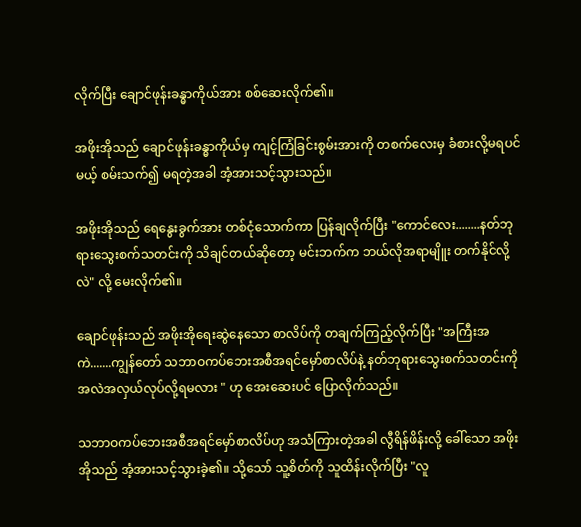လိုက်ပြီး ချောင်ဖုန်းခန္ဓာကိုယ်အား စစ်ဆေးလိုက်၏။

အဖိုးအိုသည် ချောင်ဖုန်းခန္ဓာကိုယ်မှ ကျင့်ကြံခြင်းစွမ်းအားကို တစက်လေးမှ ခံစားလို့မရပင်မယ့် စမ်းသက်၍ မရတဲ့အခါ အံ့အားသင့်သွားသည်။

အဖိုးအိုသည် ရေနွေးခွက်အား တစ်ငုံသောက်ကာ ပြန်ချလိုက်ပြီး "ကောင်လေး........နတ်ဘုရားသွေးစက်သတင်းကို သိချင်တယ်ဆိုတော့ မင်းဘက်က ဘယ်လိုအရာမျိူး တက်နိုင်လို့လဲ" လို့ မေးလိုက်၏။

ချောင်ဖုန်းသည် အဖိုးအိုရေးဆွဲနေသော စာလိပ်ကို တချက်ကြည့်လိုက်ပြီး "အကြီးအကဲ.......ကျွန်တော် သဘာဝကပ်ဘေးအစီအရင်မှော်စာလိပ်နဲ့ နတ်ဘုရားသွေးစက်သတင်းကို အလဲအလှယ်လုပ်လို့ရမလား " ဟု အေးဆေးပင် ပြောလိုက်သည်။

သဘာဝကပ်ဘေးအစီအရင်မှော်စာလိပ်ဟု အသံကြားတဲ့အခါ လွီရိန်ဖိန်းလို့ ခေါ်သော အဖိုးအိုသည် အံ့အားသင့်သွားခဲ့၏။ သို့သော် သူ့စိတ်ကို သူထိန်းလိုက်ပြီး "လူ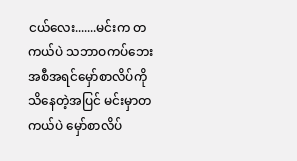ငယ်လေး.......မင်းက တကယ်ပဲ သဘာဝကပ်ဘေးအစီအရင်မှော်စာလိပ်ကို သိနေတဲ့အပြင် မင်းမှာတကယ်ပဲ မှော်စာလိပ်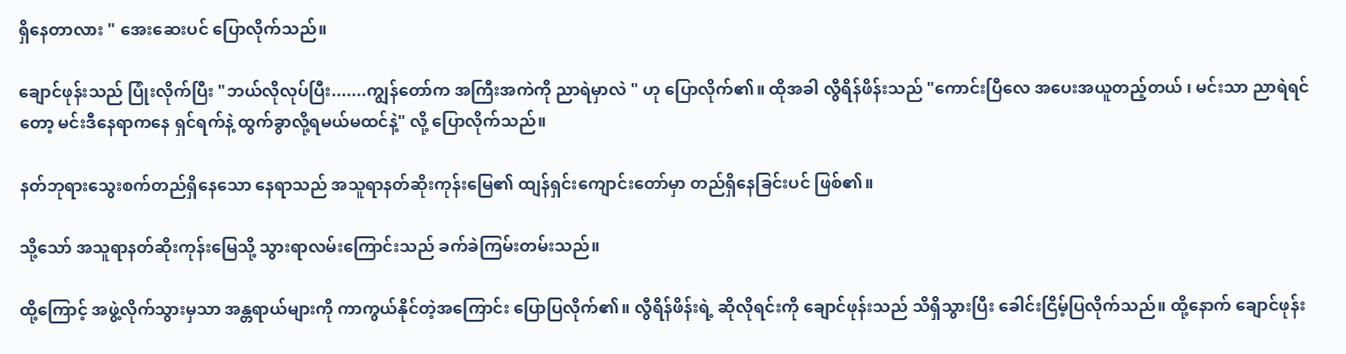ရှိနေတာလား " အေးဆေးပင် ပြောလိုက်သည်။

ချောင်ဖုန်းသည် ပြုံးလိုက်ပြီး "ဘယ်လိုလုပ်ပြီး.......ကျွန်တော်က အကြီးအကဲကို ညာရဲမှာလဲ " ဟု ပြောလိုက်၏။ ထိုအခါ လွီရိန်ဖိန်းသည် "ကောင်းပြီလေ အပေးအယူတည့်တယ် ၊ မင်းသာ ညာရဲရင်တော့ မင်းဒီနေရာကနေ ရှင်ရက်နဲ့ ထွက်ခွာလို့ရမယ်မထင်နဲ့" လို့ ပြောလိုက်သည်။

နတ်ဘုရားသွေးစက်တည်ရှိနေသော နေရာသည် အသူရာနတ်ဆိုးကုန်းမြေ၏ ထျန်ရှင်းကျောင်းတော်မှာ တည်ရှိနေခြင်းပင် ဖြစ်၏။

သို့သော် အသူရာနတ်ဆိုးကုန်းမြေသို့ သွားရာလမ်းကြောင်းသည် ခက်ခဲကြမ်းတမ်းသည်။

ထို့ကြောင့် အဖွဲ့လိုက်သွားမှသာ အန္တရာယ်များကို ကာကွယ်နိုင်တဲ့အကြောင်း ပြောပြလိုက်၏။ လွီရိန်ဖိန်းရဲ့ ဆိုလိုရင်းကို ချောင်ဖုန်းသည် သိရှိသွားပြီး ခေါင်းငြိမ့်ပြလိုက်သည်။ ထို့နောက် ချောင်ဖုန်း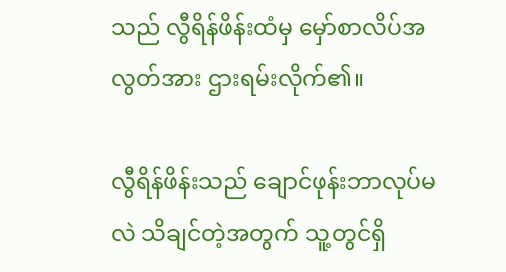သည် လွီရိန်ဖိန်းထံမှ မှော်စာလိပ်အလွတ်အား ဌားရမ်းလိုက်၏။

လွီရိန်ဖိန်းသည် ချောင်ဖုန်းဘာလုပ်မလဲ သိချင်တဲ့အတွက် သူ့တွင်ရှိ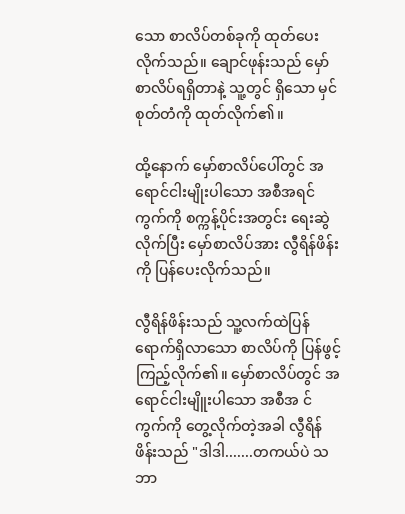သော စာလိပ်တစ်ခုကို ထုတ်ပေးလိုက်သည်။ ချောင်ဖုန်းသည် မှော်စာလိပ်ရရှိတာနဲ့ သူ့တွင် ရှိသော မှင်စုတ်တံကို ထုတ်လိုက်၏။

ထို့နောက် မှော်စာလိပ်ပေါ်တွင် အရောင်ငါးမျိုးပါသော အစီအရင်ကွက်ကို စက္ကန့်ပိုင်းအတွင်း ရေးဆွဲလိုက်ပြီး မှော်စာလိပ်အား လွီရိန်ဖိန်းကို ပြန်ပေးလိုက်သည်။

လွီရိန်ဖိန်းသည် သူ့လက်ထဲပြန်ရောက်ရှိလာသော စာလိပ်ကို ပြန်ဖွင့် ကြည့်လိုက်၏။ မှော်စာလိပ်တွင် အရောင်ငါးမျိူးပါသော အစီအ င်ကွက်ကို တွေ့လိုက်တဲ့အခါ လွီရိန်ဖိန်းသည် "ဒါဒါ.......တကယ်ပဲ သဘာ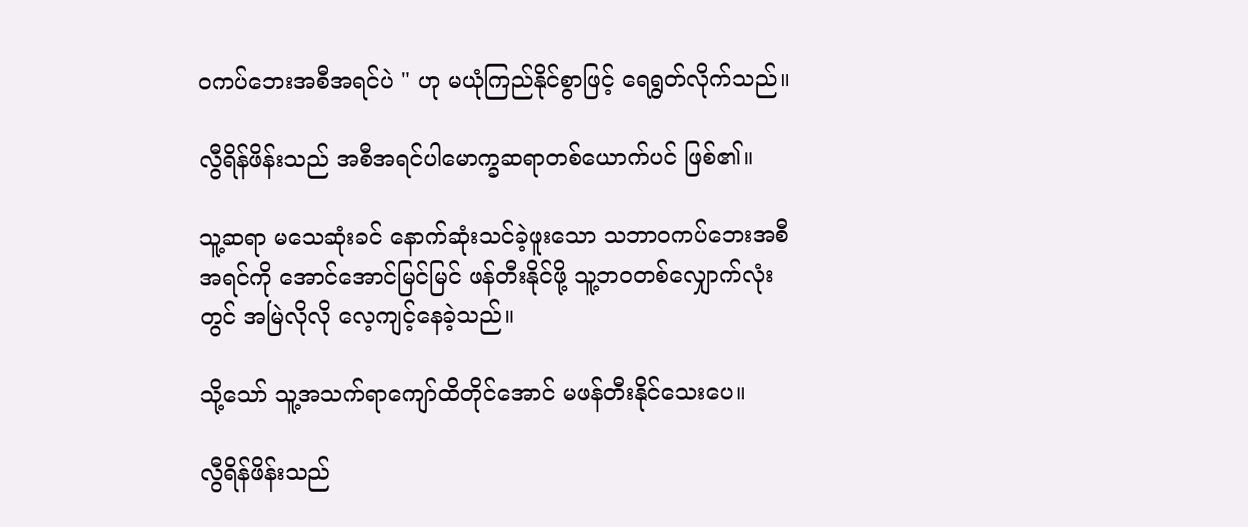ဝကပ်ဘေးအစီအရင်ပဲ " ဟု မယုံကြည်နိုင်စွာဖြင့် ရေရွတ်လိုက်သည်။

လွီရိန်ဖိန်းသည် အစီအရင်ပါမောက္ခဆရာတစ်ယောက်ပင် ဖြစ်၏။

သူ့ဆရာ မသေဆုံးခင် နောက်ဆုံးသင်ခဲ့ဖူးသော သဘာဝကပ်ဘေးအစီအရင်ကို အောင်အောင်မြင်မြင် ဖန်တီးနိုင်ဖို့ သူ့ဘဝတစ်လျှောက်လုံးတွင် အမြဲလိုလို လေ့ကျင့်နေခဲ့သည်။

သို့သော် သူ့အသက်ရာကျော်ထိတိုင်အောင် မဖန်တီးနိုင်သေးပေ။

လွီရိန်ဖိန်းသည်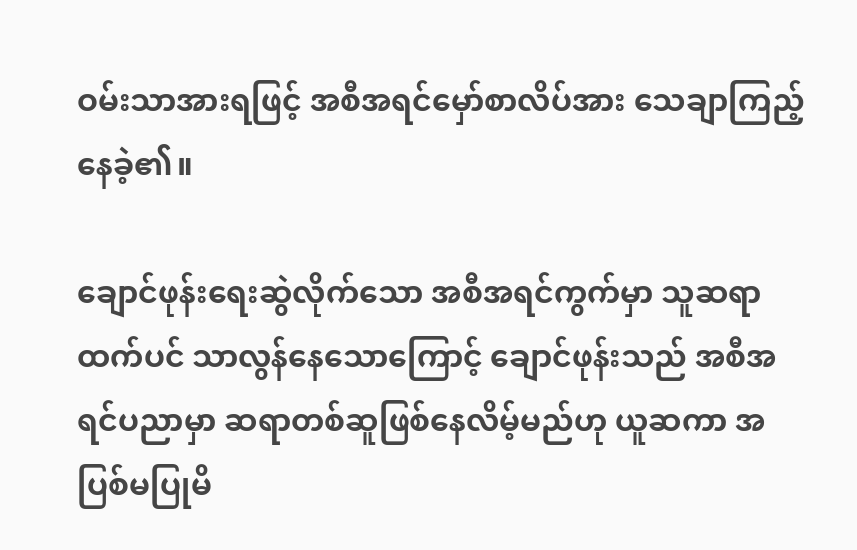ဝမ်းသာအားရဖြင့် အစီအရင်မှော်စာလိပ်အား သေချာကြည့်နေခဲ့၏။

ချောင်ဖုန်းရေးဆွဲလိုက်သော အစီအရင်ကွက်မှာ သူဆရာထက်ပင် သာလွန်နေသောကြောင့် ချောင်ဖုန်းသည် အစီအရင်ပညာမှာ ဆရာတစ်ဆူဖြစ်နေလိမ့်မည်ဟု ယူဆကာ အပြစ်မပြုမိ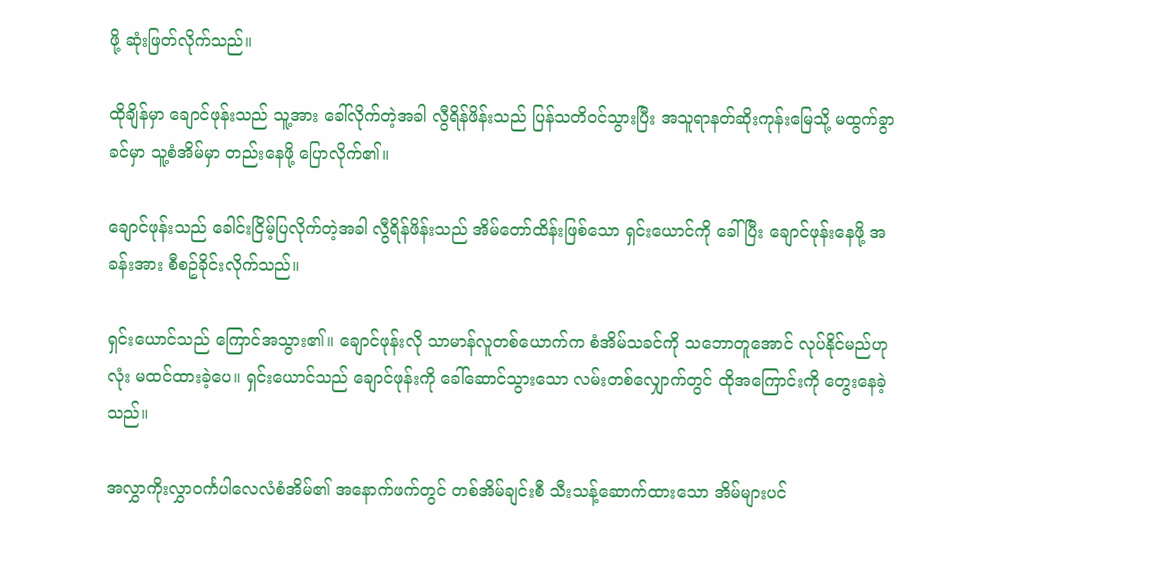ဖို့ ဆုံးဖြတ်လိုက်သည်။

ထိုချိန်မှာ ချောင်ဖုန်းသည် သူ့အား ခေါ်လိုက်တဲ့အခါ လွီရိန်ဖိန်းသည် ပြန်သတိဝင်သွားပြီး အသူရာနတ်ဆိုးကုန်းမြေသို့ မထွက်ခွာခင်မှာ သူ့စံအိမ်မှာ တည်းနေဖို့ ပြောလိုက်၏။

ချောင်ဖုန်းသည် ခေါင်းငြိမ့်ပြလိုက်တဲ့အခါ လွီရိန်ဖိန်းသည် အိမ်တော်ထိန်းဖြစ်သော ရှင်းယောင်ကို ခေါ်ပြီး ချောင်ဖုန်းနေဖို့ အခန်းအား စီစဥ်ခိုင်းလိုက်သည်။

ရှင်းယောင်သည် ကြောင်အသွား၏။ ချောင်ဖုန်းလို သာမာန်လူတစ်ယောက်က စံအိမ်သခင်ကို သဘောတူအောင် လုပ်နိုင်မည်ဟု လုံး မထင်ထားခဲ့ပေ။ ရှင်းယောင်သည် ချောင်ဖုန်းကို ခေါ်ဆောင်သွားသော လမ်းတစ်လျှောက်တွင် ထိုအကြောင်းကို တွေးနေခဲ့သည်။

အလွှာကိုးလွှာဝင်္ကပါလေလံစံအိမ်၏ အနောက်ဖက်တွင် တစ်အိမ်ချင်းစီ သီးသန့်ဆောက်ထားသော အိမ်များပင်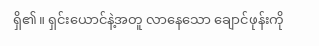ရှိ၏။ ရှင်းယောင်နဲ့အတူ လာနေသော ချောင်ဖုန်းကို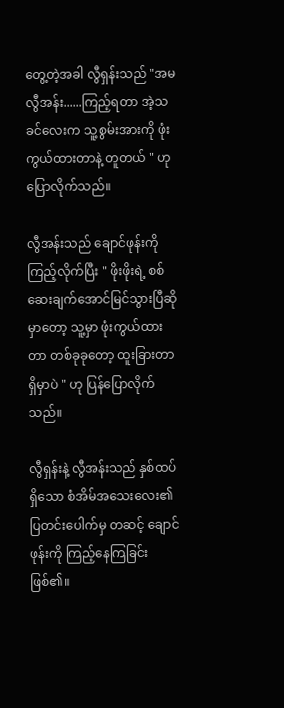တွေ့တဲ့အခါ လွီရှန်းသည် "အမလွီအန်း......ကြည့်ရတာ အဲ့သခင်လေးက သူ့စွမ်းအားကို ဖုံးကွယ်ထားတာနဲ့ တူတယ် " ဟု ပြောလိုက်သည်။

လွီအန်းသည် ချောင်ဖုန်းကို ကြည့်လိုက်ပြီး " ဖိုးဖိုးရဲ့ စစ်ဆေးချက်အောင်မြင်သွားပြီဆိုမှာတော့ သူ့မှာ ဖုံးကွယ်ထားတာ တစ်ခုခုတော့ ထူးခြားတာ ရှိမှာပဲ " ဟု ပြန်ပြောလိုက်သည်။

လွီရှန်းနဲ့ လွီအန်းသည် နှစ်ထပ်ရှိသော စံအိမ်အသေးလေး၏ ပြတင်းပေါက်မှ တဆင့် ချောင်ဖုန်းကို ကြည့်နေကြခြင်းဖြစ်၏။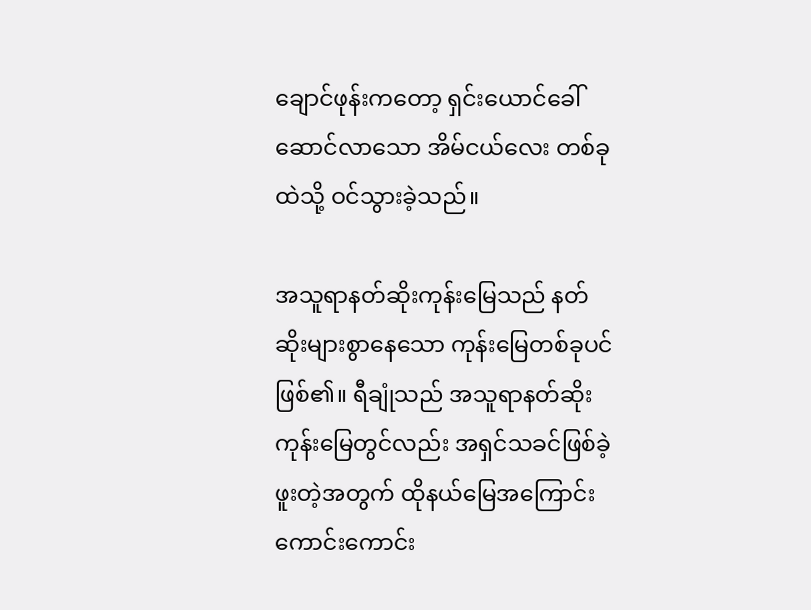ချောင်ဖုန်းကတော့ ရှင်းယောင်ခေါ်ဆောင်လာသော အိမ်ငယ်လေး တစ်ခုထဲသို့ ဝင်သွားခဲ့သည်။

အသူရာနတ်ဆိုးကုန်းမြေသည် နတ်ဆိုးများစွာနေသော ကုန်းမြေတစ်ခုပင် ဖြစ်၏။ ရီချုံသည် အသူရာနတ်ဆိုးကုန်းမြေတွင်လည်း အရှင်သခင်ဖြစ်ခဲ့ဖူးတဲ့အတွက် ထိုနယ်မြေအကြောင်း ကောင်းကောင်း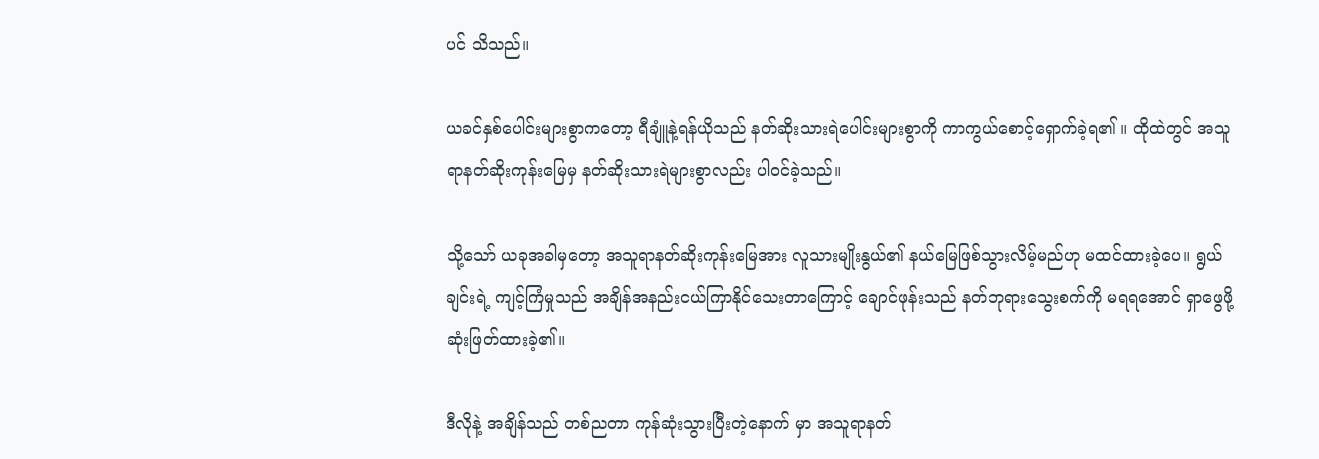ပင် သိသည်။

ယခင်နှစ်ပေါင်းများစွာကတော့ ရီချူံနဲ့ရန်ယိုသည် နတ်ဆိုးသားရဲပေါင်းများစွာကို ကာကွယ်စောင့်ရှောက်ခဲ့ရ၏ ။ ထိုထဲတွင် အသူရာနတ်ဆိုးကုန်းမြေမှ နတ်ဆိုးသားရဲများစွာလည်း ပါဝင်ခဲ့သည်။

သို့သော် ယခုအခါမှတော့ အသူရာနတ်ဆိုးကုန်းမြေအား လူသားမျိုးနွယ်၏ နယ်မြေဖြစ်သွားလိမ့်မည်ဟု မထင်ထားခဲ့ပေ။ ရွယ်ချင်းရဲ့ ကျင့်ကြံမှုသည် အချိန်အနည်းငယ်ကြာနိုင်သေးတာကြောင့် ချောင်ဖုန်းသည် နတ်ဘုရားသွေးစက်ကို မရရအောင် ရှာဖွေဖို့ဆုံးဖြတ်ထားခဲ့၏။

ဒီလိုနဲ့ အချိန်သည် တစ်ညတာ ကုန်ဆုံးသွားပြီးတဲ့နောက် မှာ အသူရာနတ်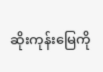ဆိုးကုန်းမြေကို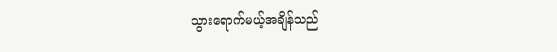သွားရောက်မယ့်အချိန်သည်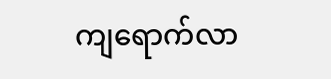ကျရောက်လာ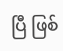ပြီ ဖြစ်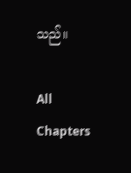သည်။

All Chapters